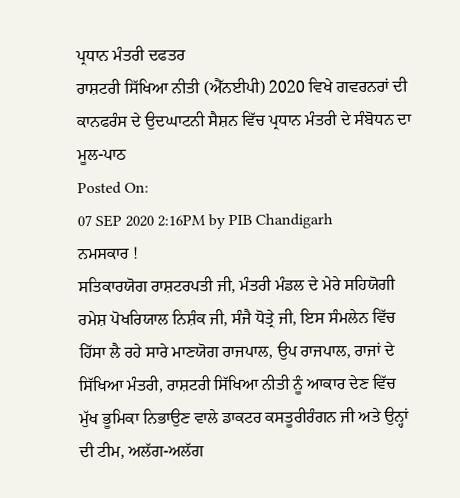ਪ੍ਰਧਾਨ ਮੰਤਰੀ ਦਫਤਰ
ਰਾਸ਼ਟਰੀ ਸਿੱਖਿਆ ਨੀਤੀ (ਐੱਨਈਪੀ) 2020 ਵਿਖੇ ਗਵਰਨਰਾਂ ਦੀ ਕਾਨਫਰੰਸ ਦੇ ਉਦਘਾਟਨੀ ਸੈਸ਼ਨ ਵਿੱਚ ਪ੍ਰਧਾਨ ਮੰਤਰੀ ਦੇ ਸੰਬੋਧਨ ਦਾ ਮੂਲ-ਪਾਠ
Posted On:
07 SEP 2020 2:16PM by PIB Chandigarh
ਨਮਸਕਾਰ !
ਸਤਿਕਾਰਯੋਗ ਰਾਸ਼ਟਰਪਤੀ ਜੀ, ਮੰਤਰੀ ਮੰਡਲ ਦੇ ਮੇਰੇ ਸਹਿਯੋਗੀ ਰਮੇਸ਼ ਪੋਖਰਿਯਾਲ ਨਿਸ਼ੰਕ ਜੀ, ਸੰਜੈ ਧੋਤ੍ਰੇ ਜੀ, ਇਸ ਸੰਮਲੇਨ ਵਿੱਚ ਹਿੱਸਾ ਲੈ ਰਹੇ ਸਾਰੇ ਮਾਣਯੋਗ ਰਾਜਪਾਲ, ਉਪ ਰਾਜਪਾਲ, ਰਾਜਾਂ ਦੇ ਸਿੱਖਿਆ ਮੰਤਰੀ, ਰਾਸ਼ਟਰੀ ਸਿੱਖਿਆ ਨੀਤੀ ਨੂੰ ਆਕਾਰ ਦੇਣ ਵਿੱਚ ਮੁੱਖ ਭੂਮਿਕਾ ਨਿਭਾਉਣ ਵਾਲੇ ਡਾਕਟਰ ਕਸਤੂਰੀਰੰਗਨ ਜੀ ਅਤੇ ਉਨ੍ਹਾਂ ਦੀ ਟੀਮ, ਅਲੱਗ-ਅਲੱਗ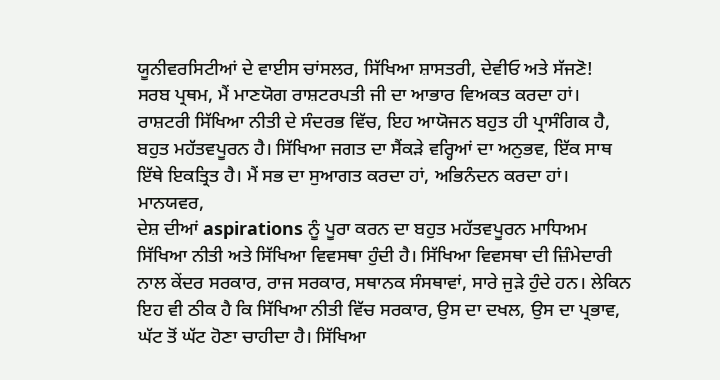ਯੂਨੀਵਰਸਿਟੀਆਂ ਦੇ ਵਾਈਸ ਚਾਂਸਲਰ, ਸਿੱਖਿਆ ਸ਼ਾਸਤਰੀ, ਦੇਵੀਓ ਅਤੇ ਸੱਜਣੋ!
ਸਰਬ ਪ੍ਰਥਮ, ਮੈਂ ਮਾਣਯੋਗ ਰਾਸ਼ਟਰਪਤੀ ਜੀ ਦਾ ਆਭਾਰ ਵਿਅਕਤ ਕਰਦਾ ਹਾਂ। ਰਾਸ਼ਟਰੀ ਸਿੱਖਿਆ ਨੀਤੀ ਦੇ ਸੰਦਰਭ ਵਿੱਚ, ਇਹ ਆਯੋਜਨ ਬਹੁਤ ਹੀ ਪ੍ਰਾਸੰਗਿਕ ਹੈ, ਬਹੁਤ ਮਹੱਤਵਪੂਰਨ ਹੈ। ਸਿੱਖਿਆ ਜਗਤ ਦਾ ਸੈਂਕੜੇ ਵਰ੍ਹਿਆਂ ਦਾ ਅਨੁਭਵ, ਇੱਕ ਸਾਥ ਇੱਥੇ ਇਕਤ੍ਰਿਤ ਹੈ। ਮੈਂ ਸਭ ਦਾ ਸੁਆਗਤ ਕਰਦਾ ਹਾਂ, ਅਭਿਨੰਦਨ ਕਰਦਾ ਹਾਂ।
ਮਾਨਯਵਰ,
ਦੇਸ਼ ਦੀਆਂ aspirations ਨੂੰ ਪੂਰਾ ਕਰਨ ਦਾ ਬਹੁਤ ਮਹੱਤਵਪੂਰਨ ਮਾਧਿਅਮ ਸਿੱਖਿਆ ਨੀਤੀ ਅਤੇ ਸਿੱਖਿਆ ਵਿਵਸਥਾ ਹੁੰਦੀ ਹੈ। ਸਿੱਖਿਆ ਵਿਵਸਥਾ ਦੀ ਜ਼ਿੰਮੇਦਾਰੀ ਨਾਲ ਕੇਂਦਰ ਸਰਕਾਰ, ਰਾਜ ਸਰਕਾਰ, ਸਥਾਨਕ ਸੰਸਥਾਵਾਂ, ਸਾਰੇ ਜੁੜੇ ਹੁੰਦੇ ਹਨ। ਲੇਕਿਨ ਇਹ ਵੀ ਠੀਕ ਹੈ ਕਿ ਸਿੱਖਿਆ ਨੀਤੀ ਵਿੱਚ ਸਰਕਾਰ, ਉਸ ਦਾ ਦਖਲ, ਉਸ ਦਾ ਪ੍ਰਭਾਵ, ਘੱਟ ਤੋਂ ਘੱਟ ਹੋਣਾ ਚਾਹੀਦਾ ਹੈ। ਸਿੱਖਿਆ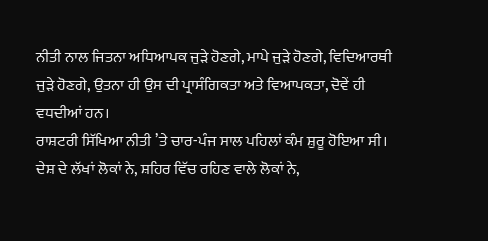ਨੀਤੀ ਨਾਲ ਜਿਤਨਾ ਅਧਿਆਪਕ ਜੁੜੇ ਹੋਣਗੇ, ਮਾਪੇ ਜੁੜੇ ਹੋਣਗੇ, ਵਿਦਿਆਰਥੀ ਜੁੜੇ ਹੋਣਗੇ, ਉਤਨਾ ਹੀ ਉਸ ਦੀ ਪ੍ਰਾਸੰਗਿਕਤਾ ਅਤੇ ਵਿਆਪਕਤਾ, ਦੋਵੇਂ ਹੀ ਵਧਦੀਆਂ ਹਨ।
ਰਾਸ਼ਟਰੀ ਸਿੱਖਿਆ ਨੀਤੀ ’ਤੇ ਚਾਰ-ਪੰਜ ਸਾਲ ਪਹਿਲਾਂ ਕੰਮ ਸ਼ੁਰੂ ਹੋਇਆ ਸੀ। ਦੇਸ਼ ਦੇ ਲੱਖਾਂ ਲੋਕਾਂ ਨੇ, ਸ਼ਹਿਰ ਵਿੱਚ ਰਹਿਣ ਵਾਲੇ ਲੋਕਾਂ ਨੇ,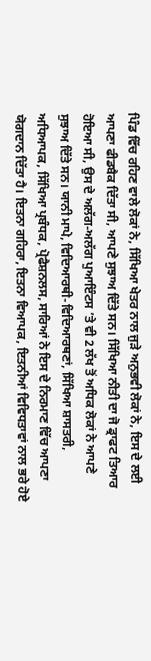ਪਿੰਡ ਵਿੱਚ ਰਹਿਣ ਵਾਲੇ ਲੋਕਾਂ ਨੇ, ਸਿੱਖਿਆ ਖੇਤਰ ਨਾਲ ਜੁੜੇ ਅਨੁਭਵੀ ਲੋਕਾਂ ਨੇ, ਇਸ ਦੇ ਲਈ ਆਪਣਾ ਫੀਡਬੈਕ ਦਿੱਤਾ ਸੀ, ਆਪਣੇ ਸੁਝਾਅ ਦਿੱਤੇ ਸਨ। ਸਿੱਖਿਆ ਨੀਤੀ ਦਾ ਜੋ ਡ੍ਰਾਫਟ ਤਿਆਰ ਹੋਇਆ ਸੀ, ਉਸ ਦੇ ਅਲੱਗ-ਅਲੱਗ ਪੁਆਇੰਟਸ ’ਤੇ ਵੀ 2 ਲੱਖ ਤੋਂ ਅਧਿਕ ਲੋਕਾਂ ਨੇ ਆਪਣੇ ਸੁਝਾਅ ਦਿੱਤੇ ਸਨ। ਯਾਨੀ ਮਾਪੇ, ਵਿਦਿਆਰਥੀ-ਵਿਦਿਆਰਥਣਾਂ, ਸਿੱਖਿਆ ਸ਼ਾਸਤਰੀ, ਅਧਿਆਪਕ, ਸਿੱਖਿਆ ਪ੍ਰਬੰਧਕ, ਪ੍ਰੋਫੈਸ਼ਨਲਸ, ਸਾਰਿਆਂ ਨੇ ਇਸ ਦੇ ਨਿਰਮਾਣ ਵਿੱਚ ਆਪਣਾ ਯੋਗਦਾਨ ਦਿੱਤਾ ਹੈ। ਇਤਨਾ ਗਹਿਰਾ, ਇਤਨਾ ਵਿਆਪਕ, ਇਤਨੀਆਂ ਵਿਵਿਧਤਾਵਾਂ ਨਾਲ ਭਰੇ ਹੋਏ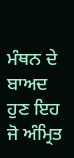ਮੰਥਨ ਦੇ ਬਾਅਦ ਹੁਣ ਇਹ ਜੋ ਅੰਮ੍ਰਿਤ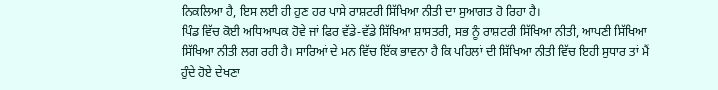ਨਿਕਲਿਆ ਹੈ, ਇਸ ਲਈ ਹੀ ਹੁਣ ਹਰ ਪਾਸੇ ਰਾਸ਼ਟਰੀ ਸਿੱਖਿਆ ਨੀਤੀ ਦਾ ਸੁਆਗਤ ਹੋ ਰਿਹਾ ਹੈ।
ਪਿੰਡ ਵਿੱਚ ਕੋਈ ਅਧਿਆਪਕ ਹੋਵੇ ਜਾਂ ਫਿਰ ਵੱਡੇ-ਵੱਡੇ ਸਿੱਖਿਆ ਸ਼ਾਸਤਰੀ, ਸਭ ਨੂੰ ਰਾਸ਼ਟਰੀ ਸਿੱਖਿਆ ਨੀਤੀ, ਆਪਣੀ ਸਿੱਖਿਆ ਸਿੱਖਿਆ ਨੀਤੀ ਲਗ ਰਹੀ ਹੈ। ਸਾਰਿਆਂ ਦੇ ਮਨ ਵਿੱਚ ਇੱਕ ਭਾਵਨਾ ਹੈ ਕਿ ਪਹਿਲਾਂ ਦੀ ਸਿੱਖਿਆ ਨੀਤੀ ਵਿੱਚ ਇਹੀ ਸੁਧਾਰ ਤਾਂ ਮੈਂ ਹੁੰਦੇ ਹੋਏ ਦੇਖਣਾ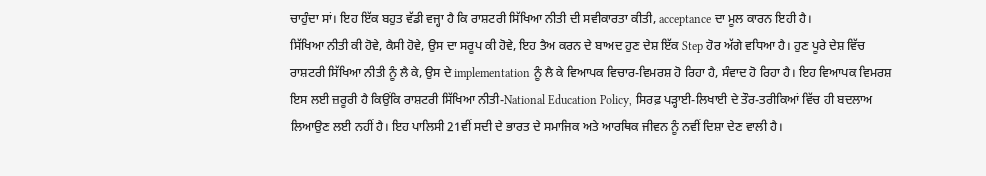ਚਾਹੁੰਦਾ ਸਾਂ। ਇਹ ਇੱਕ ਬਹੁਤ ਵੱਡੀ ਵਜ੍ਹਾ ਹੈ ਕਿ ਰਾਸ਼ਟਰੀ ਸਿੱਖਿਆ ਨੀਤੀ ਦੀ ਸਵੀਕਾਰਤਾ ਕੀਤੀ, acceptance ਦਾ ਮੂਲ ਕਾਰਨ ਇਹੀ ਹੈ।
ਸਿੱਖਿਆ ਨੀਤੀ ਕੀ ਹੋਵੇ, ਕੈਸੀ ਹੋਵੇ, ਉਸ ਦਾ ਸਰੂਪ ਕੀ ਹੋਵੇ, ਇਹ ਤੈਅ ਕਰਨ ਦੇ ਬਾਅਦ ਹੁਣ ਦੇਸ਼ ਇੱਕ Step ਹੋਰ ਅੱਗੇ ਵਧਿਆ ਹੈ। ਹੁਣ ਪੂਰੇ ਦੇਸ਼ ਵਿੱਚ ਰਾਸ਼ਟਰੀ ਸਿੱਖਿਆ ਨੀਤੀ ਨੂੰ ਲੈ ਕੇ, ਉਸ ਦੇ implementation ਨੂੰ ਲੈ ਕੇ ਵਿਆਪਕ ਵਿਚਾਰ-ਵਿਮਰਸ਼ ਹੋ ਰਿਹਾ ਹੈ, ਸੰਵਾਦ ਹੋ ਰਿਹਾ ਹੈ। ਇਹ ਵਿਆਪਕ ਵਿਮਰਸ਼ ਇਸ ਲਈ ਜ਼ਰੂਰੀ ਹੈ ਕਿਉਂਕਿ ਰਾਸ਼ਟਰੀ ਸਿੱਖਿਆ ਨੀਤੀ-National Education Policy, ਸਿਰਫ਼ ਪੜ੍ਹਾਈ-ਲਿਖਾਈ ਦੇ ਤੌਰ-ਤਰੀਕਿਆਂ ਵਿੱਚ ਹੀ ਬਦਲਾਅ ਲਿਆਉਣ ਲਈ ਨਹੀਂ ਹੈ। ਇਹ ਪਾਲਿਸੀ 21ਵੀਂ ਸਦੀ ਦੇ ਭਾਰਤ ਦੇ ਸਮਾਜਿਕ ਅਤੇ ਆਰਥਿਕ ਜੀਵਨ ਨੂੰ ਨਵੀਂ ਦਿਸ਼ਾ ਦੇਣ ਵਾਲੀ ਹੈ।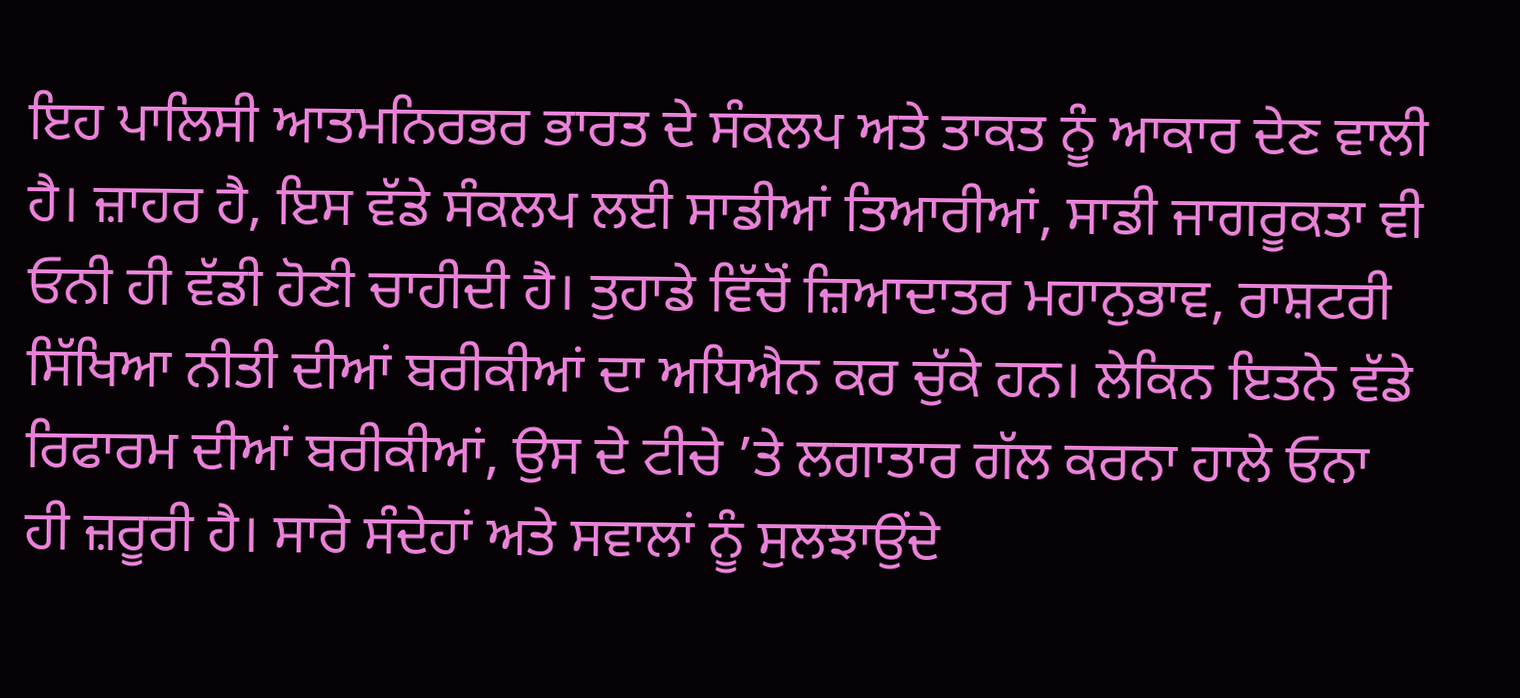ਇਹ ਪਾਲਿਸੀ ਆਤਮਨਿਰਭਰ ਭਾਰਤ ਦੇ ਸੰਕਲਪ ਅਤੇ ਤਾਕਤ ਨੂੰ ਆਕਾਰ ਦੇਣ ਵਾਲੀ ਹੈ। ਜ਼ਾਹਰ ਹੈ, ਇਸ ਵੱਡੇ ਸੰਕਲਪ ਲਈ ਸਾਡੀਆਂ ਤਿਆਰੀਆਂ, ਸਾਡੀ ਜਾਗਰੂਕਤਾ ਵੀ ਓਨੀ ਹੀ ਵੱਡੀ ਹੋਣੀ ਚਾਹੀਦੀ ਹੈ। ਤੁਹਾਡੇ ਵਿੱਚੋਂ ਜ਼ਿਆਦਾਤਰ ਮਹਾਨੁਭਾਵ, ਰਾਸ਼ਟਰੀ ਸਿੱਖਿਆ ਨੀਤੀ ਦੀਆਂ ਬਰੀਕੀਆਂ ਦਾ ਅਧਿਐਨ ਕਰ ਚੁੱਕੇ ਹਨ। ਲੇਕਿਨ ਇਤਨੇ ਵੱਡੇ ਰਿਫਾਰਮ ਦੀਆਂ ਬਰੀਕੀਆਂ, ਉਸ ਦੇ ਟੀਚੇ ’ਤੇ ਲਗਾਤਾਰ ਗੱਲ ਕਰਨਾ ਹਾਲੇ ਓਨਾ ਹੀ ਜ਼ਰੂਰੀ ਹੈ। ਸਾਰੇ ਸੰਦੇਹਾਂ ਅਤੇ ਸਵਾਲਾਂ ਨੂੰ ਸੁਲਝਾਉਂਦੇ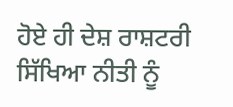ਹੋਏ ਹੀ ਦੇਸ਼ ਰਾਸ਼ਟਰੀ ਸਿੱਖਿਆ ਨੀਤੀ ਨੂੰ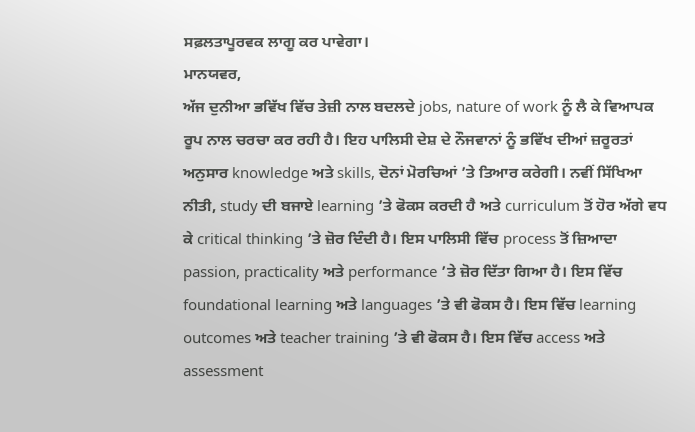ਸਫ਼ਲਤਾਪੂਰਵਕ ਲਾਗੂ ਕਰ ਪਾਵੇਗਾ।
ਮਾਨਯਵਰ,
ਅੱਜ ਦੁਨੀਆ ਭਵਿੱਖ ਵਿੱਚ ਤੇਜ਼ੀ ਨਾਲ ਬਦਲਦੇ jobs, nature of work ਨੂੰ ਲੈ ਕੇ ਵਿਆਪਕ ਰੂਪ ਨਾਲ ਚਰਚਾ ਕਰ ਰਹੀ ਹੈ। ਇਹ ਪਾਲਿਸੀ ਦੇਸ਼ ਦੇ ਨੌਜਵਾਨਾਂ ਨੂੰ ਭਵਿੱਖ ਦੀਆਂ ਜ਼ਰੂਰਤਾਂ ਅਨੁਸਾਰ knowledge ਅਤੇ skills, ਦੋਨਾਂ ਮੋਰਚਿਆਂ ’ਤੇ ਤਿਆਰ ਕਰੇਗੀ। ਨਵੀਂ ਸਿੱਖਿਆ ਨੀਤੀ, study ਦੀ ਬਜਾਏ learning ’ਤੇ ਫੋਕਸ ਕਰਦੀ ਹੈ ਅਤੇ curriculum ਤੋਂ ਹੋਰ ਅੱਗੇ ਵਧ ਕੇ critical thinking ’ਤੇ ਜ਼ੋਰ ਦਿੰਦੀ ਹੈ। ਇਸ ਪਾਲਿਸੀ ਵਿੱਚ process ਤੋਂ ਜ਼ਿਆਦਾ passion, practicality ਅਤੇ performance ’ਤੇ ਜ਼ੋਰ ਦਿੱਤਾ ਗਿਆ ਹੈ। ਇਸ ਵਿੱਚ foundational learning ਅਤੇ languages ’ਤੇ ਵੀ ਫੋਕਸ ਹੈ। ਇਸ ਵਿੱਚ learning outcomes ਅਤੇ teacher training ’ਤੇ ਵੀ ਫੋਕਸ ਹੈ। ਇਸ ਵਿੱਚ access ਅਤੇ assessment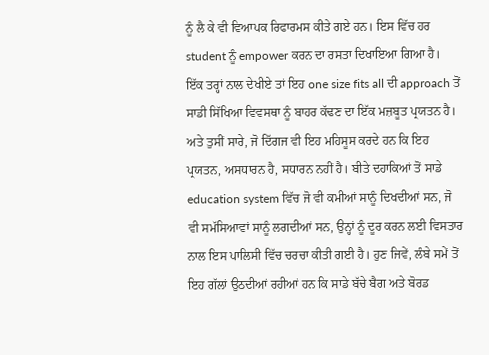ਨੂੰ ਲੈ ਕੇ ਵੀ ਵਿਆਪਕ ਰਿਫਾਰਮਸ ਕੀਤੇ ਗਏ ਹਨ। ਇਸ ਵਿੱਚ ਹਰ student ਨੂੰ empower ਕਰਨ ਦਾ ਰਸਤਾ ਦਿਖਾਇਆ ਗਿਆ ਹੈ।
ਇੱਕ ਤਰ੍ਹਾਂ ਨਾਲ ਦੇਖੀਏ ਤਾਂ ਇਹ one size fits all ਦੀ approach ਤੋਂ ਸਾਡੀ ਸਿੱਖਿਆ ਵਿਵਸਥਾ ਨੂੰ ਬਾਹਰ ਕੱਢਣ ਦਾ ਇੱਕ ਮਜ਼ਬੂਤ ਪ੍ਰਯਤਨ ਹੈ। ਅਤੇ ਤੁਸੀਂ ਸਾਰੇ, ਜੋ ਦਿੱਗਜ ਵੀ ਇਹ ਮਹਿਸੂਸ ਕਰਦੇ ਹਨ ਕਿ ਇਹ ਪ੍ਰਯਤਨ, ਅਸਧਾਰਨ ਹੈ, ਸਧਾਰਨ ਨਹੀਂ ਹੈ। ਬੀਤੇ ਦਹਾਕਿਆਂ ਤੋਂ ਸਾਡੇ education system ਵਿੱਚ ਜੋ ਵੀ ਕਮੀਆਂ ਸਾਨੂੰ ਦਿਖਦੀਆਂ ਸਨ, ਜੋ ਵੀ ਸਮੱਸਿਆਵਾਂ ਸਾਨੂੰ ਲਗਦੀਆਂ ਸਨ, ਉਨ੍ਹਾਂ ਨੂੰ ਦੂਰ ਕਰਨ ਲਈ ਵਿਸਤਾਰ ਨਾਲ ਇਸ ਪਾਲਿਸੀ ਵਿੱਚ ਚਰਚਾ ਕੀਤੀ ਗਈ ਹੈ। ਹੁਣ ਜਿਵੇਂ, ਲੰਬੇ ਸਮੇਂ ਤੋਂ ਇਹ ਗੱਲਾਂ ਉਠਦੀਆਂ ਰਹੀਆਂ ਹਨ ਕਿ ਸਾਡੇ ਬੱਚੇ ਬੈਗ ਅਤੇ ਬੋਰਡ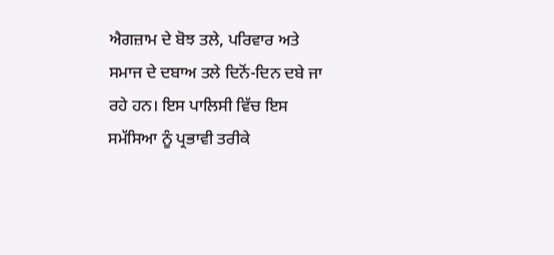ਐਗਜ਼ਾਮ ਦੇ ਬੋਝ ਤਲੇ, ਪਰਿਵਾਰ ਅਤੇ ਸਮਾਜ ਦੇ ਦਬਾਅ ਤਲੇ ਦਿਨੋਂ-ਦਿਨ ਦਬੇ ਜਾ ਰਹੇ ਹਨ। ਇਸ ਪਾਲਿਸੀ ਵਿੱਚ ਇਸ ਸਮੱਸਿਆ ਨੂੰ ਪ੍ਰਭਾਵੀ ਤਰੀਕੇ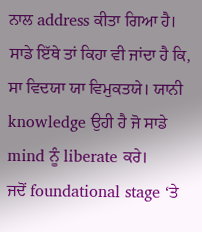ਨਾਲ address ਕੀਤਾ ਗਿਆ ਹੈ। ਸਾਡੇ ਇੱਥੇ ਤਾਂ ਕਿਹਾ ਵੀ ਜਾਂਦਾ ਹੈ ਕਿ, ਸਾ ਵਿਦਯਾ ਯਾ ਵਿਮੁਕਤਯੇ। ਯਾਨੀ knowledge ਉਹੀ ਹੈ ਜੋ ਸਾਡੇ mind ਨੂੰ liberate ਕਰੇ।
ਜਦੋਂ foundational stage ‘ਤੇ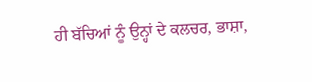ਹੀ ਬੱਚਿਆਂ ਨੂੰ ਉਨ੍ਹਾਂ ਦੇ ਕਲਚਰ, ਭਾਸ਼ਾ,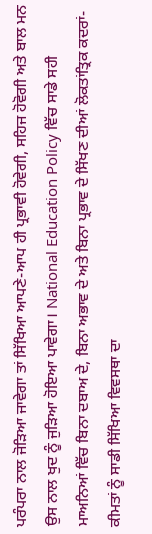ਪਰੰਪਰਾ ਨਾਲ ਜੋੜਿਆ ਜਾਵੇਗਾ ਤਾਂ ਸਿੱਖਿਆ ਆਪਣੇ-ਆਪ ਹੀ ਪ੍ਰਭਾਵੀ ਹੋਵੇਗੀ, ਸਹਿਜ ਹੋਵੋਗੀ ਅਤੇ ਬਾਲ ਮਨ ਉਸ ਨਾਲ ਖੁਦ ਨੂੰ ਜੁੜਿਆ ਹੋਇਆ ਪਾਵੇਗਾ। National Education Policy ਵਿੱਚ ਸਾਡੇ ਸਹੀ ਮਾਅਨਿਆਂ ਵਿੱਚ ਬਿਨਾ ਦਬਾਅ ਦੇ, ਬਿਨਾ ਅਭਾਵ ਦੇ ਅਤੇ ਬਿਨਾ ਪ੍ਰਭਾਵ ਦੇ ਸਿੱਖਣ ਦੀਆਂ ਲੋਕਤਾਂਤ੍ਰਿਕ ਕਦਰਾਂ-ਕੀਮਤਾਂ ਨੂੰ ਸਾਡੀ ਸਿੱਖਿਆ ਵਿਵਸਥਾ ਦਾ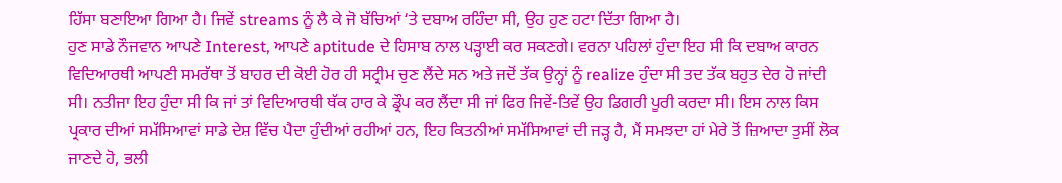ਹਿੱਸਾ ਬਣਾਇਆ ਗਿਆ ਹੈ। ਜਿਵੇਂ streams ਨੂੰ ਲੈ ਕੇ ਜੋ ਬੱਚਿਆਂ ‘ਤੇ ਦਬਾਅ ਰਹਿੰਦਾ ਸੀ, ਉਹ ਹੁਣ ਹਟਾ ਦਿੱਤਾ ਗਿਆ ਹੈ।
ਹੁਣ ਸਾਡੇ ਨੌਜਵਾਨ ਆਪਣੇ Interest, ਆਪਣੇ aptitude ਦੇ ਹਿਸਾਬ ਨਾਲ ਪੜ੍ਹਾਈ ਕਰ ਸਕਣਗੇ। ਵਰਨਾ ਪਹਿਲਾਂ ਹੁੰਦਾ ਇਹ ਸੀ ਕਿ ਦਬਾਅ ਕਾਰਨ ਵਿਦਿਆਰਥੀ ਆਪਣੀ ਸਮਰੱਥਾ ਤੋਂ ਬਾਹਰ ਦੀ ਕੋਈ ਹੋਰ ਹੀ ਸਟ੍ਰੀਮ ਚੁਣ ਲੈਂਦੇ ਸਨ ਅਤੇ ਜਦੋਂ ਤੱਕ ਉਨ੍ਹਾਂ ਨੂੰ realize ਹੁੰਦਾ ਸੀ ਤਦ ਤੱਕ ਬਹੁਤ ਦੇਰ ਹੋ ਜਾਂਦੀ ਸੀ। ਨਤੀਜਾ ਇਹ ਹੁੰਦਾ ਸੀ ਕਿ ਜਾਂ ਤਾਂ ਵਿਦਿਆਰਥੀ ਥੱਕ ਹਾਰ ਕੇ ਡ੍ਰੌਪ ਕਰ ਲੈਂਦਾ ਸੀ ਜਾਂ ਫਿਰ ਜਿਵੇਂ-ਤਿਵੇਂ ਉਹ ਡਿਗਰੀ ਪੂਰੀ ਕਰਦਾ ਸੀ। ਇਸ ਨਾਲ ਕਿਸ ਪ੍ਰਕਾਰ ਦੀਆਂ ਸਮੱਸਿਆਵਾਂ ਸਾਡੇ ਦੇਸ਼ ਵਿੱਚ ਪੈਦਾ ਹੁੰਦੀਆਂ ਰਹੀਆਂ ਹਨ, ਇਹ ਕਿਤਨੀਆਂ ਸਮੱਸਿਆਵਾਂ ਦੀ ਜੜ੍ਹ ਹੈ, ਮੈਂ ਸਮਝਦਾ ਹਾਂ ਮੇਰੇ ਤੋਂ ਜ਼ਿਆਦਾ ਤੁਸੀਂ ਲੋਕ ਜਾਣਦੇ ਹੋ, ਭਲੀ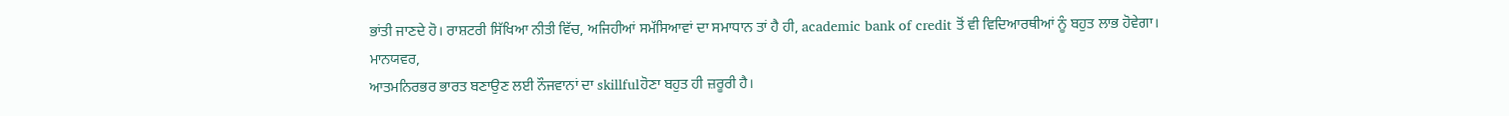ਭਾਂਤੀ ਜਾਣਦੇ ਹੋ। ਰਾਸ਼ਟਰੀ ਸਿੱਖਿਆ ਨੀਤੀ ਵਿੱਚ, ਅਜਿਹੀਆਂ ਸਮੱਸਿਆਵਾਂ ਦਾ ਸਮਾਧਾਨ ਤਾਂ ਹੈ ਹੀ, academic bank of credit ਤੋਂ ਵੀ ਵਿਦਿਆਰਥੀਆਂ ਨੂੰ ਬਹੁਤ ਲਾਭ ਹੋਵੇਗਾ।
ਮਾਨਯਵਰ,
ਆਤਮਨਿਰਭਰ ਭਾਰਤ ਬਣਾਉਣ ਲਈ ਨੌਜਵਾਨਾਂ ਦਾ skillfulਹੋਣਾ ਬਹੁਤ ਹੀ ਜ਼ਰੂਰੀ ਹੈ।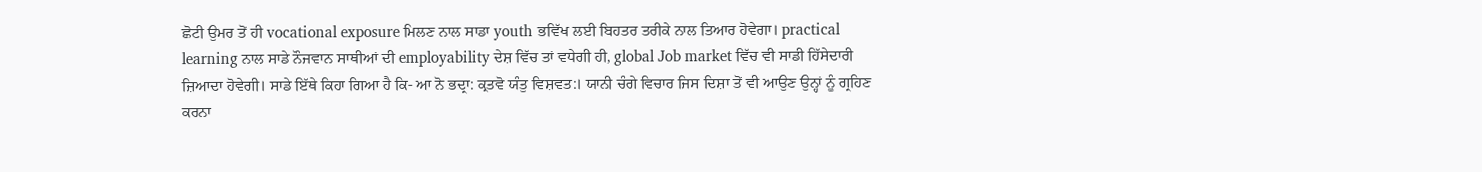ਛੋਟੀ ਉਮਰ ਤੋਂ ਹੀ vocational exposure ਮਿਲਣ ਨਾਲ ਸਾਡਾ youth ਭਵਿੱਖ ਲਈ ਬਿਹਤਰ ਤਰੀਕੇ ਨਾਲ ਤਿਆਰ ਹੋਵੇਗਾ। practical learning ਨਾਲ ਸਾਡੇ ਨੌਜਵਾਨ ਸਾਥੀਆਂ ਦੀ employability ਦੇਸ਼ ਵਿੱਚ ਤਾਂ ਵਧੇਗੀ ਹੀ, global Job market ਵਿੱਚ ਵੀ ਸਾਡੀ ਹਿੱਸੇਦਾਰੀ ਜ਼ਿਆਦਾ ਹੋਵੇਗੀ। ਸਾਡੇ ਇੱਥੇ ਕਿਹਾ ਗਿਆ ਹੈ ਕਿ- ਆ ਨੋ ਭਦ੍ਰਾ: ਕ੍ਰਤਵੋ ਯੰਤੁ ਵਿਸ਼ਵਤ:। ਯਾਨੀ ਚੰਗੇ ਵਿਚਾਰ ਜਿਸ ਦਿਸ਼ਾ ਤੋਂ ਵੀ ਆਉਣ ਉਨ੍ਹਾਂ ਨੂੰ ਗ੍ਰਹਿਣ ਕਰਨਾ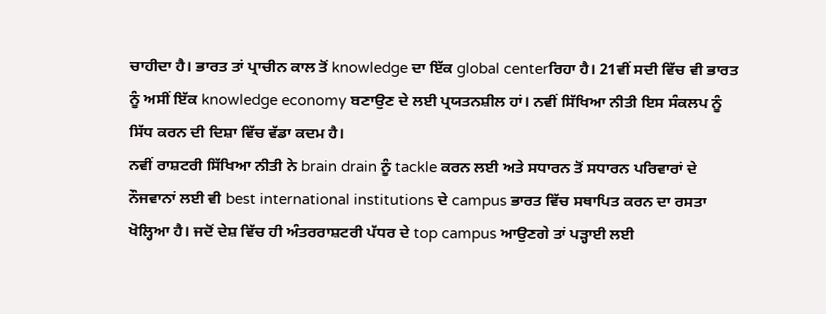ਚਾਹੀਦਾ ਹੈ। ਭਾਰਤ ਤਾਂ ਪ੍ਰਾਚੀਨ ਕਾਲ ਤੋਂ knowledge ਦਾ ਇੱਕ global centerਰਿਹਾ ਹੈ। 21ਵੀਂ ਸਦੀ ਵਿੱਚ ਵੀ ਭਾਰਤ ਨੂੰ ਅਸੀਂ ਇੱਕ knowledge economy ਬਣਾਉਣ ਦੇ ਲਈ ਪ੍ਰਯਤਨਸ਼ੀਲ ਹਾਂ। ਨਵੀਂ ਸਿੱਖਿਆ ਨੀਤੀ ਇਸ ਸੰਕਲਪ ਨੂੰ ਸਿੱਧ ਕਰਨ ਦੀ ਦਿਸ਼ਾ ਵਿੱਚ ਵੱਡਾ ਕਦਮ ਹੈ।
ਨਵੀਂ ਰਾਸ਼ਟਰੀ ਸਿੱਖਿਆ ਨੀਤੀ ਨੇ brain drain ਨੂੰ tackle ਕਰਨ ਲਈ ਅਤੇ ਸਧਾਰਨ ਤੋਂ ਸਧਾਰਨ ਪਰਿਵਾਰਾਂ ਦੇ ਨੌਜਵਾਨਾਂ ਲਈ ਵੀ best international institutions ਦੇ campus ਭਾਰਤ ਵਿੱਚ ਸਥਾਪਿਤ ਕਰਨ ਦਾ ਰਸਤਾ ਖੋਲ੍ਹਿਆ ਹੈ। ਜਦੋਂ ਦੇਸ਼ ਵਿੱਚ ਹੀ ਅੰਤਰਰਾਸ਼ਟਰੀ ਪੱਧਰ ਦੇ top campus ਆਉਣਗੇ ਤਾਂ ਪੜ੍ਹਾਈ ਲਈ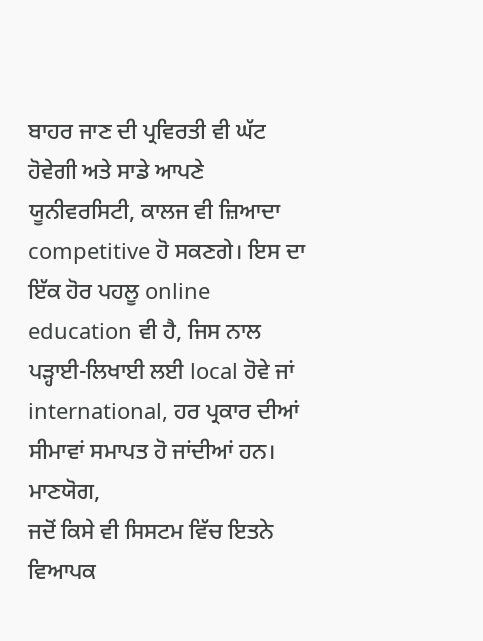ਬਾਹਰ ਜਾਣ ਦੀ ਪ੍ਰਵਿਰਤੀ ਵੀ ਘੱਟ ਹੋਵੇਗੀ ਅਤੇ ਸਾਡੇ ਆਪਣੇ ਯੂਨੀਵਰਸਿਟੀ, ਕਾਲਜ ਵੀ ਜ਼ਿਆਦਾ competitive ਹੋ ਸਕਣਗੇ। ਇਸ ਦਾ ਇੱਕ ਹੋਰ ਪਹਲੂ online education ਵੀ ਹੈ, ਜਿਸ ਨਾਲ ਪੜ੍ਹਾਈ-ਲਿਖਾਈ ਲਈ local ਹੋਵੇ ਜਾਂ international, ਹਰ ਪ੍ਰਕਾਰ ਦੀਆਂ ਸੀਮਾਵਾਂ ਸਮਾਪਤ ਹੋ ਜਾਂਦੀਆਂ ਹਨ।
ਮਾਣਯੋਗ,
ਜਦੋਂ ਕਿਸੇ ਵੀ ਸਿਸਟਮ ਵਿੱਚ ਇਤਨੇ ਵਿਆਪਕ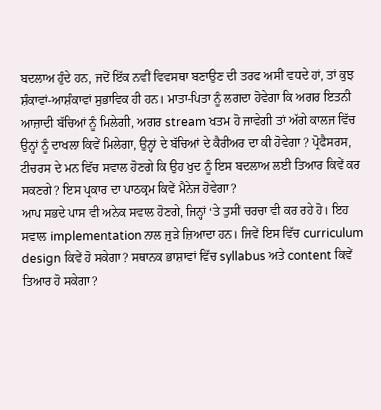ਬਦਲਾਅ ਹੁੰਦੇ ਹਨ, ਜਦੋਂ ਇੱਕ ਨਵੀਂ ਵਿਵਸਥਾ ਬਣਾਉਣ ਦੀ ਤਰਫ ਅਸੀਂ ਵਧਦੇ ਹਾਂ, ਤਾਂ ਕੁਝ ਸ਼ੰਕਾਵਾਂ-ਆਸ਼ੰਕਾਵਾਂ ਸੁਭਾਵਿਕ ਹੀ ਹਨ। ਮਾਤਾ-ਪਿਤਾ ਨੂੰ ਲਗਦਾ ਹੋਵੇਗਾ ਕਿ ਅਗਰ ਇਤਨੀ ਆਜ਼ਾਦੀ ਬੱਚਿਆਂ ਨੂੰ ਮਿਲੇਗੀ, ਅਗਰ stream ਖਤਮ ਹੋ ਜਾਵੇਗੀ ਤਾਂ ਅੱਗੇ ਕਾਲਜ ਵਿੱਚ ਉਨ੍ਹਾਂ ਨੂੰ ਦਾਖਲਾ ਕਿਵੇਂ ਮਿਲੇਗਾ, ਉਨ੍ਹਾਂ ਦੇ ਬੱਚਿਆਂ ਦੇ ਕੈਰੀਅਰ ਦਾ ਕੀ ਹੋਵੇਗਾ ? ਪ੍ਰੋਫੈਸਰਸ, ਟੀਚਰਸ ਦੇ ਮਨ ਵਿੱਚ ਸਵਾਲ ਹੋਣਗੇ ਕਿ ਉਹ ਖੁਦ ਨੂੰ ਇਸ ਬਦਲਾਅ ਲਈ ਤਿਆਰ ਕਿਵੇਂ ਕਰ ਸਕਣਗੇ? ਇਸ ਪ੍ਰਕਾਰ ਦਾ ਪਾਠਕ੍ਰਮ ਕਿਵੇਂ ਮੈਨੇਜ ਹੋਵੇਗਾ?
ਆਪ ਸਭਦੇ ਪਾਸ ਵੀ ਅਨੇਕ ਸਵਾਲ ਹੋਣਗੇ, ਜਿਨ੍ਹਾਂ ‘ਤੇ ਤੁਸੀਂ ਚਰਚਾ ਵੀ ਕਰ ਰਹੇ ਹੋ। ਇਹ ਸਵਾਲ implementation ਨਾਲ ਜੁੜੇ ਜ਼ਿਆਦਾ ਹਨ। ਜਿਵੇਂ ਇਸ ਵਿੱਚ curriculum design ਕਿਵੇਂ ਹੋ ਸਕੇਗਾ? ਸਥਾਨਕ ਭਾਸ਼ਾਵਾਂ ਵਿੱਚ syllabus ਅਤੇ content ਕਿਵੇਂ ਤਿਆਰ ਹੋ ਸਕੇਗਾ?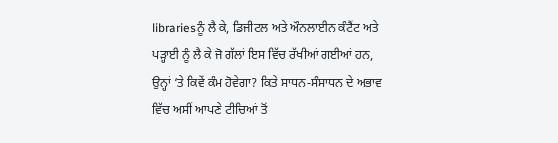librariesਨੂੰ ਲੈ ਕੇ, ਡਿਜੀਟਲ ਅਤੇ ਔਨਲਾਈਨ ਕੰਟੈਂਟ ਅਤੇ ਪੜ੍ਹਾਈ ਨੂੰ ਲੈ ਕੇ ਜੋ ਗੱਲਾਂ ਇਸ ਵਿੱਚ ਰੱਖੀਆਂ ਗਈਆਂ ਹਨ, ਉਨ੍ਹਾਂ ‘ਤੇ ਕਿਵੇਂ ਕੰਮ ਹੋਵੇਗਾ? ਕਿਤੇ ਸਾਧਨ-ਸੰਸਾਧਨ ਦੇ ਅਭਾਵ ਵਿੱਚ ਅਸੀਂ ਆਪਣੇ ਟੀਚਿਆਂ ਤੋਂ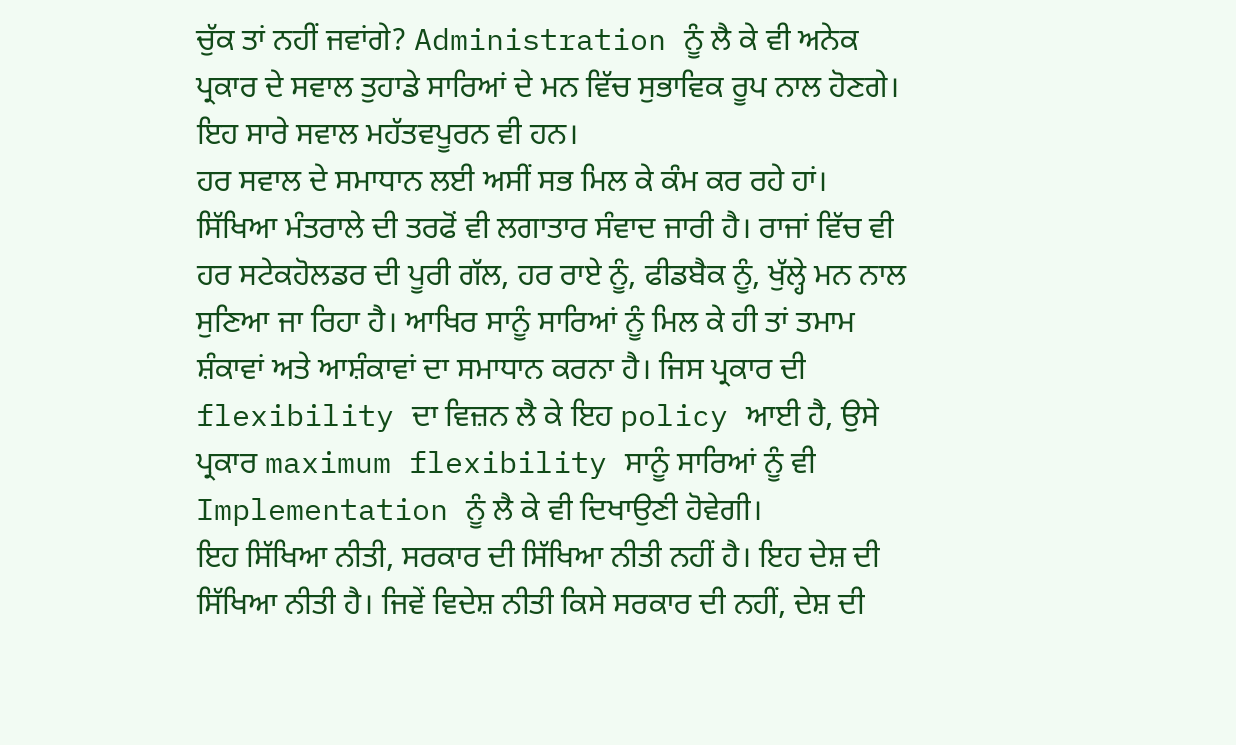ਚੁੱਕ ਤਾਂ ਨਹੀਂ ਜਵਾਂਗੇ? Administration ਨੂੰ ਲੈ ਕੇ ਵੀ ਅਨੇਕ ਪ੍ਰਕਾਰ ਦੇ ਸਵਾਲ ਤੁਹਾਡੇ ਸਾਰਿਆਂ ਦੇ ਮਨ ਵਿੱਚ ਸੁਭਾਵਿਕ ਰੂਪ ਨਾਲ ਹੋਣਗੇ। ਇਹ ਸਾਰੇ ਸਵਾਲ ਮਹੱਤਵਪੂਰਨ ਵੀ ਹਨ।
ਹਰ ਸਵਾਲ ਦੇ ਸਮਾਧਾਨ ਲਈ ਅਸੀਂ ਸਭ ਮਿਲ ਕੇ ਕੰਮ ਕਰ ਰਹੇ ਹਾਂ। ਸਿੱਖਿਆ ਮੰਤਰਾਲੇ ਦੀ ਤਰਫੋਂ ਵੀ ਲਗਾਤਾਰ ਸੰਵਾਦ ਜਾਰੀ ਹੈ। ਰਾਜਾਂ ਵਿੱਚ ਵੀ ਹਰ ਸਟੇਕਹੋਲਡਰ ਦੀ ਪੂਰੀ ਗੱਲ, ਹਰ ਰਾਏ ਨੂੰ, ਫੀਡਬੈਕ ਨੂੰ, ਖੁੱਲ੍ਹੇ ਮਨ ਨਾਲ ਸੁਣਿਆ ਜਾ ਰਿਹਾ ਹੈ। ਆਖਿਰ ਸਾਨੂੰ ਸਾਰਿਆਂ ਨੂੰ ਮਿਲ ਕੇ ਹੀ ਤਾਂ ਤਮਾਮ ਸ਼ੰਕਾਵਾਂ ਅਤੇ ਆਸ਼ੰਕਾਵਾਂ ਦਾ ਸਮਾਧਾਨ ਕਰਨਾ ਹੈ। ਜਿਸ ਪ੍ਰਕਾਰ ਦੀ flexibility ਦਾ ਵਿਜ਼ਨ ਲੈ ਕੇ ਇਹ policy ਆਈ ਹੈ, ਉਸੇ ਪ੍ਰਕਾਰ maximum flexibility ਸਾਨੂੰ ਸਾਰਿਆਂ ਨੂੰ ਵੀ Implementation ਨੂੰ ਲੈ ਕੇ ਵੀ ਦਿਖਾਉਣੀ ਹੋਵੇਗੀ।
ਇਹ ਸਿੱਖਿਆ ਨੀਤੀ, ਸਰਕਾਰ ਦੀ ਸਿੱਖਿਆ ਨੀਤੀ ਨਹੀਂ ਹੈ। ਇਹ ਦੇਸ਼ ਦੀ ਸਿੱਖਿਆ ਨੀਤੀ ਹੈ। ਜਿਵੇਂ ਵਿਦੇਸ਼ ਨੀਤੀ ਕਿਸੇ ਸਰਕਾਰ ਦੀ ਨਹੀਂ, ਦੇਸ਼ ਦੀ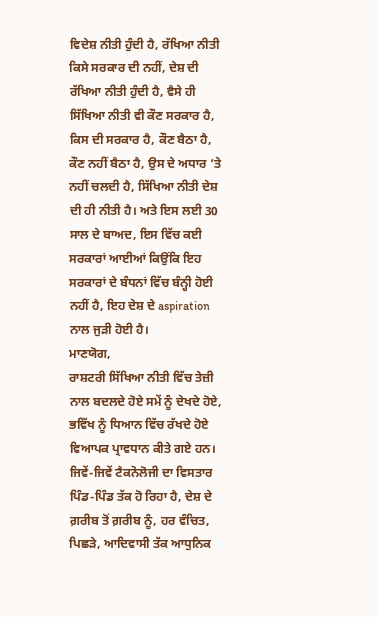ਵਿਦੇਸ਼ ਨੀਤੀ ਹੁੰਦੀ ਹੈ, ਰੱਖਿਆ ਨੀਤੀ ਕਿਸੇ ਸਰਕਾਰ ਦੀ ਨਹੀਂ, ਦੇਸ਼ ਦੀ ਰੱਖਿਆ ਨੀਤੀ ਹੁੰਦੀ ਹੈ, ਵੈਸੇ ਹੀ ਸਿੱਖਿਆ ਨੀਤੀ ਵੀ ਕੌਣ ਸਰਕਾਰ ਹੈ, ਕਿਸ ਦੀ ਸਰਕਾਰ ਹੈ, ਕੌਣ ਬੈਠਾ ਹੈ, ਕੌਣ ਨਹੀਂ ਬੈਠਾ ਹੈ, ਉਸ ਦੇ ਅਧਾਰ ‘ਤੇ ਨਹੀਂ ਚਲਦੀ ਹੈ, ਸਿੱਖਿਆ ਨੀਤੀ ਦੇਸ਼ ਦੀ ਹੀ ਨੀਤੀ ਹੈ। ਅਤੇ ਇਸ ਲਈ 30 ਸਾਲ ਦੇ ਬਾਅਦ, ਇਸ ਵਿੱਚ ਕਈ ਸਰਕਾਰਾਂ ਆਈਆਂ ਕਿਉਂਕਿ ਇਹ ਸਰਕਾਰਾਂ ਦੇ ਬੰਧਨਾਂ ਵਿੱਚ ਬੰਨ੍ਹੀ ਹੋਈ ਨਹੀਂ ਹੈ, ਇਹ ਦੇਸ਼ ਦੇ aspiration ਨਾਲ ਜੁੜੀ ਹੋਈ ਹੈ।
ਮਾਣਯੋਗ,
ਰਾਸ਼ਟਰੀ ਸਿੱਖਿਆ ਨੀਤੀ ਵਿੱਚ ਤੇਜ਼ੀ ਨਾਲ ਬਦਲਦੇ ਹੋਏ ਸਮੇਂ ਨੂੰ ਦੇਖਦੇ ਹੋਏ, ਭਵਿੱਖ ਨੂੰ ਧਿਆਨ ਵਿੱਚ ਰੱਖਦੇ ਹੋਏ ਵਿਆਪਕ ਪ੍ਰਾਵਧਾਨ ਕੀਤੇ ਗਏ ਹਨ। ਜਿਵੇਂ-ਜਿਵੇਂ ਟੈਕਨੋਲੋਜੀ ਦਾ ਵਿਸਤਾਰ ਪਿੰਡ-ਪਿੰਡ ਤੱਕ ਹੋ ਰਿਹਾ ਹੈ, ਦੇਸ਼ ਦੇ ਗ਼ਰੀਬ ਤੋਂ ਗ਼ਰੀਬ ਨੂੰ, ਹਰ ਵੰਚਿਤ, ਪਿਛੜੇ, ਆਦਿਵਾਸੀ ਤੱਕ ਆਧੁਨਿਕ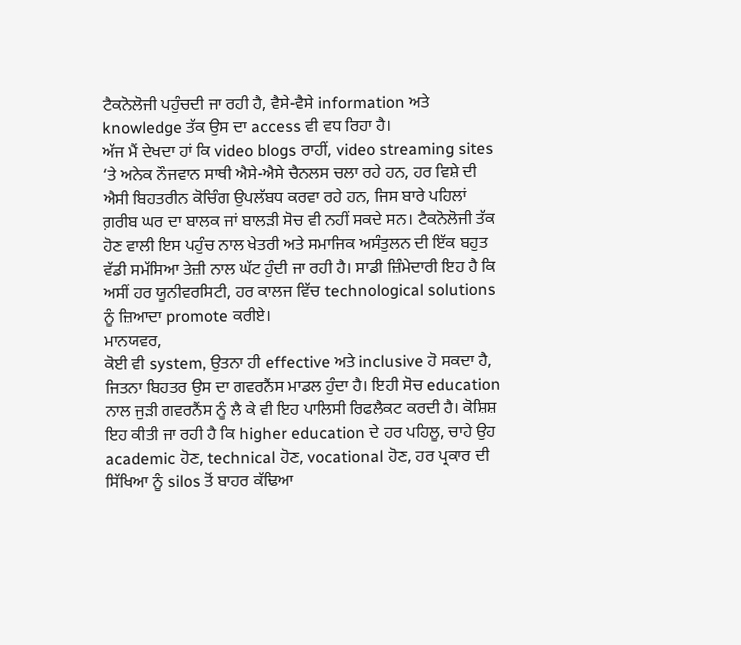ਟੈਕਨੋਲੋਜੀ ਪਹੁੰਚਦੀ ਜਾ ਰਹੀ ਹੈ, ਵੈਸੇ-ਵੈਸੇ information ਅਤੇ knowledge ਤੱਕ ਉਸ ਦਾ access ਵੀ ਵਧ ਰਿਹਾ ਹੈ।
ਅੱਜ ਮੈਂ ਦੇਖਦਾ ਹਾਂ ਕਿ video blogs ਰਾਹੀਂ, video streaming sites ‘ਤੇ ਅਨੇਕ ਨੌਜਵਾਨ ਸਾਥੀ ਐਸੇ-ਐਸੇ ਚੈਨਲਸ ਚਲਾ ਰਹੇ ਹਨ, ਹਰ ਵਿਸ਼ੇ ਦੀ ਐਸੀ ਬਿਹਤਰੀਨ ਕੋਚਿੰਗ ਉਪਲੱਬਧ ਕਰਵਾ ਰਹੇ ਹਨ, ਜਿਸ ਬਾਰੇ ਪਹਿਲਾਂ ਗ਼ਰੀਬ ਘਰ ਦਾ ਬਾਲਕ ਜਾਂ ਬਾਲੜੀ ਸੋਚ ਵੀ ਨਹੀਂ ਸਕਦੇ ਸਨ। ਟੈਕਨੋਲੋਜੀ ਤੱਕ ਹੋਣ ਵਾਲੀ ਇਸ ਪਹੁੰਚ ਨਾਲ ਖੇਤਰੀ ਅਤੇ ਸਮਾਜਿਕ ਅਸੰਤੁਲਨ ਦੀ ਇੱਕ ਬਹੁਤ ਵੱਡੀ ਸਮੱਸਿਆ ਤੇਜ਼ੀ ਨਾਲ ਘੱਟ ਹੁੰਦੀ ਜਾ ਰਹੀ ਹੈ। ਸਾਡੀ ਜ਼ਿੰਮੇਦਾਰੀ ਇਹ ਹੈ ਕਿ ਅਸੀਂ ਹਰ ਯੂਨੀਵਰਸਿਟੀ, ਹਰ ਕਾਲਜ ਵਿੱਚ technological solutions ਨੂੰ ਜ਼ਿਆਦਾ promote ਕਰੀਏ।
ਮਾਨਯਵਰ,
ਕੋਈ ਵੀ system, ਉਤਨਾ ਹੀ effective ਅਤੇ inclusive ਹੋ ਸਕਦਾ ਹੈ, ਜਿਤਨਾ ਬਿਹਤਰ ਉਸ ਦਾ ਗਵਰਨੈਂਸ ਮਾਡਲ ਹੁੰਦਾ ਹੈ। ਇਹੀ ਸੋਚ education ਨਾਲ ਜੁੜੀ ਗਵਰਨੈਂਸ ਨੂੰ ਲੈ ਕੇ ਵੀ ਇਹ ਪਾਲਿਸੀ ਰਿਫਲੈਕਟ ਕਰਦੀ ਹੈ। ਕੋਸ਼ਿਸ਼ ਇਹ ਕੀਤੀ ਜਾ ਰਹੀ ਹੈ ਕਿ higher education ਦੇ ਹਰ ਪਹਿਲੂ, ਚਾਹੇ ਉਹ academic ਹੋਣ, technical ਹੋਣ, vocational ਹੋਣ, ਹਰ ਪ੍ਰਕਾਰ ਦੀ ਸਿੱਖਿਆ ਨੂੰ silos ਤੋਂ ਬਾਹਰ ਕੱਢਿਆ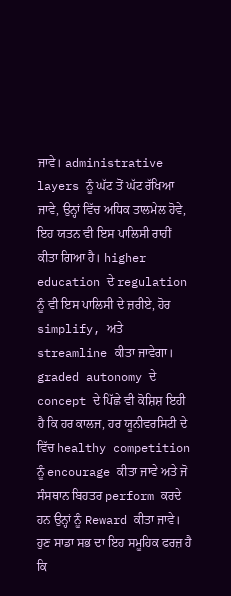ਜਾਵੇ। administrative layers ਨੂੰ ਘੱਟ ਤੋਂ ਘੱਟ ਰੱਖਿਆ ਜਾਵੇ, ਉਨ੍ਹਾਂ ਵਿੱਚ ਅਧਿਕ ਤਾਲਮੇਲ ਹੋਵੇ, ਇਹ ਯਤਨ ਵੀ ਇਸ ਪਾਲਿਸੀ ਰਾਹੀਂ ਕੀਤਾ ਗਿਆ ਹੈ। higher education ਦੇ regulation ਨੂੰ ਵੀ ਇਸ ਪਾਲਿਸੀ ਦੇ ਜ਼ਰੀਏ, ਹੋਰ simplify, ਅਤੇ streamline ਕੀਤਾ ਜਾਵੇਗਾ।
graded autonomy ਦੇ concept ਦੇ ਪਿੱਛੇ ਵੀ ਕੋਸ਼ਿਸ਼ ਇਹੀ ਹੈ ਕਿ ਹਰ ਕਾਲਜ, ਹਰ ਯੂਨੀਵਰਸਿਟੀ ਦੇ ਵਿੱਚ healthy competition ਨੂੰ encourage ਕੀਤਾ ਜਾਵੇ ਅਤੇ ਜੋ ਸੰਸਥਾਨ ਬਿਹਤਰ perform ਕਰਦੇ ਹਨ ਉਨ੍ਹਾਂ ਨੂੰ Reward ਕੀਤਾ ਜਾਵੇ। ਹੁਣ ਸਾਡਾ ਸਭ ਦਾ ਇਹ ਸਮੂਹਿਕ ਫਰਜ਼ ਹੈ ਕਿ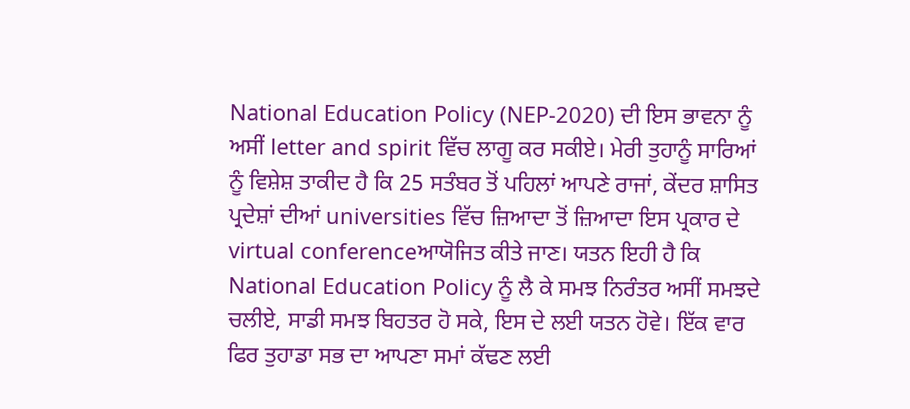National Education Policy (NEP-2020) ਦੀ ਇਸ ਭਾਵਨਾ ਨੂੰ ਅਸੀਂ letter and spirit ਵਿੱਚ ਲਾਗੂ ਕਰ ਸਕੀਏ। ਮੇਰੀ ਤੁਹਾਨੂੰ ਸਾਰਿਆਂ ਨੂੰ ਵਿਸ਼ੇਸ਼ ਤਾਕੀਦ ਹੈ ਕਿ 25 ਸਤੰਬਰ ਤੋਂ ਪਹਿਲਾਂ ਆਪਣੇ ਰਾਜਾਂ, ਕੇਂਦਰ ਸ਼ਾਸਿਤ ਪ੍ਰਦੇਸ਼ਾਂ ਦੀਆਂ universities ਵਿੱਚ ਜ਼ਿਆਦਾ ਤੋਂ ਜ਼ਿਆਦਾ ਇਸ ਪ੍ਰਕਾਰ ਦੇ virtual conferenceਆਯੋਜਿਤ ਕੀਤੇ ਜਾਣ। ਯਤਨ ਇਹੀ ਹੈ ਕਿ National Education Policy ਨੂੰ ਲੈ ਕੇ ਸਮਝ ਨਿਰੰਤਰ ਅਸੀਂ ਸਮਝਦੇ ਚਲੀਏ, ਸਾਡੀ ਸਮਝ ਬਿਹਤਰ ਹੋ ਸਕੇ, ਇਸ ਦੇ ਲਈ ਯਤਨ ਹੋਵੇ। ਇੱਕ ਵਾਰ ਫਿਰ ਤੁਹਾਡਾ ਸਭ ਦਾ ਆਪਣਾ ਸਮਾਂ ਕੱਢਣ ਲਈ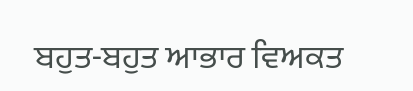ਬਹੁਤ-ਬਹੁਤ ਆਭਾਰ ਵਿਅਕਤ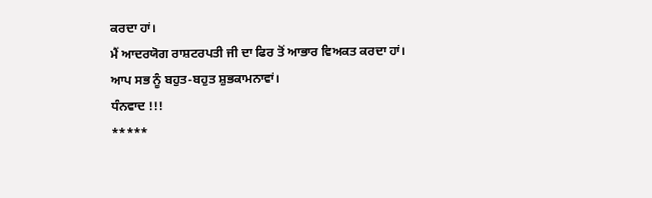ਕਰਦਾ ਹਾਂ।
ਮੈਂ ਆਦਰਯੋਗ ਰਾਸ਼ਟਰਪਤੀ ਜੀ ਦਾ ਫਿਰ ਤੋਂ ਆਭਾਰ ਵਿਅਕਤ ਕਰਦਾ ਹਾਂ। ਆਪ ਸਭ ਨੂੰ ਬਹੁਤ-ਬਹੁਤ ਸ਼ੁਭਕਾਮਨਾਵਾਂ।
ਧੰਨਵਾਦ !!!
*****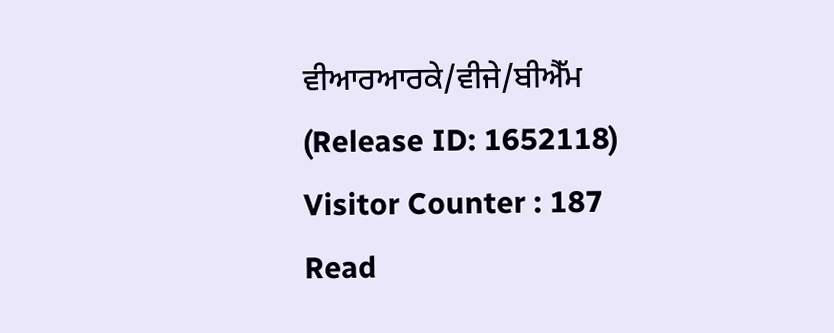ਵੀਆਰਆਰਕੇ/ਵੀਜੇ/ਬੀਐੱਮ
(Release ID: 1652118)
Visitor Counter : 187
Read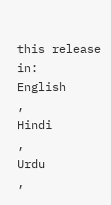this release in:
English
,
Hindi
,
Urdu
,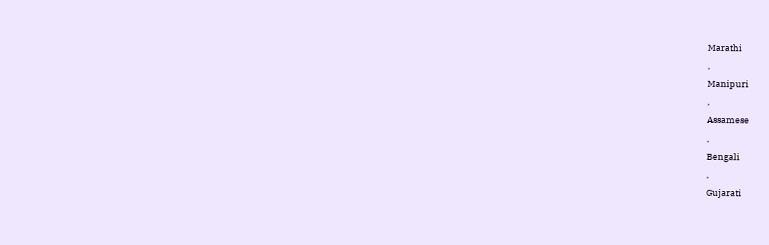Marathi
,
Manipuri
,
Assamese
,
Bengali
,
Gujarati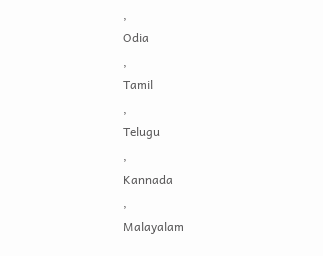,
Odia
,
Tamil
,
Telugu
,
Kannada
,
Malayalam